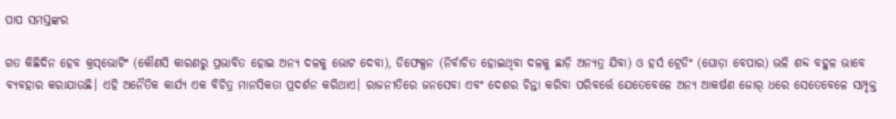ପାପ ସମସ୍ତଙ୍କର

ଗତ କିଛିଦିନ ହେବ କ୍ରସ୍‌ଭୋଟିଂ (କୌଣସି କାରଣରୁ ପ୍ରଭାବିତ ହୋଇ ଅନ୍ୟ ଦଳକୁ ଭୋଟ ଦେବା), ଡିଫେକ୍ସନ (ନିର୍ବାଚିତ ହୋଇଥିବା ଦଳକୁ ଛାଡ଼ି ଅନ୍ୟତ୍ର ଯିବା) ଓ ହର୍ସ ଟ୍ରେଡିଂ (ଘୋଡ଼ା ବେପାର) ଭଳି ଶବ୍ଦ ବହୁଳ ଭାବେ ବ୍ୟବହାର କରାଯାଉଛି। ଏହି ଅନୈତିକ କାର୍ଯ୍ୟ ଏକ ବିଚିତ୍ର ମାନସିକତା ପ୍ରଦର୍ଶନ କରିଥାଏ। ରାଜନୀତିରେ ଜନସେବା ଏବଂ ଦେଶର ଚିନ୍ତା କରିବା ପରିବର୍ତ୍ତେ ଯେତେବେଳେ ଅନ୍ୟ ଆକର୍ଷଣ ଜୋର୍‌ ଧରେ ସେତେବେଳେ ସମ୍ପୃକ୍ତ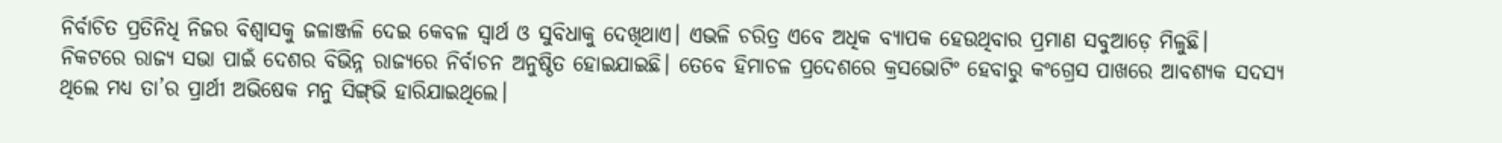ନିର୍ବାଚିତ ପ୍ରତିନିଧି ନିଜର ବିଶ୍ୱାସକୁ ଜଳାଞ୍ଜଳି ଦେଇ କେବଳ ସ୍ବାର୍ଥ ଓ ସୁବିଧାକୁ ଦେଖିଥାଏ। ଏଭଳି ଚରିତ୍ର ଏବେ ଅଧିକ ବ୍ୟାପକ ହେଉଥିବାର ପ୍ରମାଣ ସବୁଆଡ଼େ ମିଳୁଛି।
ନିକଟରେ ରାଜ୍ୟ ସଭା ପାଇଁ ଦେଶର ବିଭିନ୍ନ ରାଜ୍ୟରେ ନିର୍ବାଚନ ଅନୁଷ୍ଠିତ ହୋଇଯାଇଛି। ତେବେ ହିମାଚଳ ପ୍ରଦେଶରେ କ୍ରସଭୋଟିଂ ହେବାରୁ କଂଗ୍ରେସ ପାଖରେ ଆବଶ୍ୟକ ସଦସ୍ୟ ଥିଲେ ମଧ୍ୟ ତା’ର ପ୍ରାର୍ଥୀ ଅଭିଷେକ ମନୁ ସିଙ୍ଗ୍‌ଭି ହାରିଯାଇଥିଲେ।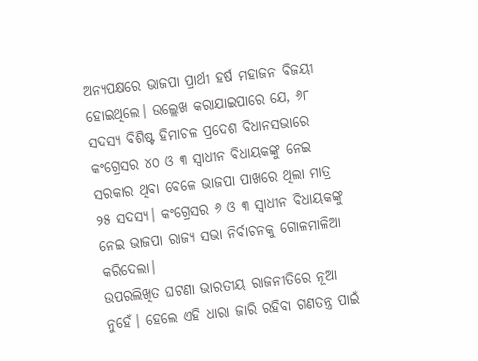ଅନ୍ୟପକ୍ଷରେ ଭାଜପା ପ୍ରାର୍ଥୀ ହର୍ଷ ମହାଜନ ବିଜୟୀ ହୋଇଥିଲେ। ଉଲ୍ଲେଖ କରାଯାଇପାରେ ଯେ, ୬୮ ସଦସ୍ୟ ବିଶିଷ୍ଟ ହିମାଚଳ ପ୍ରଦେଶ ବିଧାନସଭାରେ କଂଗ୍ରେସର ୪୦ ଓ ୩ ସ୍ବାଧୀନ ବିଧାୟକଙ୍କୁ ନେଇ ସରକାର ଥିବା ବେଳେ ଭାଜପା ପାଖରେ ଥିଲା ମାତ୍ର ୨୫ ସଦସ୍ୟ। କଂଗ୍ରେସର ୬ ଓ ୩ ସ୍ବାଧୀନ ବିଧାୟକଙ୍କୁ ନେଇ ଭାଜପା ରାଜ୍ୟ ସଭା ନିର୍ବାଚନକୁ ଗୋଳମାଳିଆ କରିଦେଲା।
ଉପରଲିଖିତ ଘଟଣା ଭାରତୀୟ ରାଜନୀତିରେ ନୂଆ ନୁହେଁ। ହେଲେ ଏହି ଧାରା ଜାରି ରହିବା ଗଣତନ୍ତ୍ର ପାଇଁ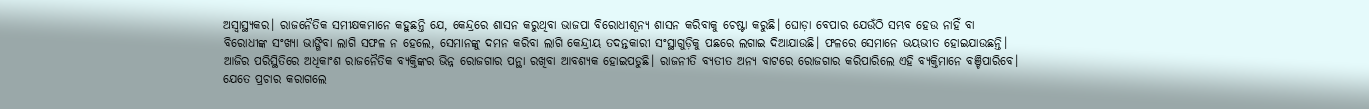ଅସ୍ବାସ୍ଥ୍ୟକର। ରାଜନୈତିକ ସମୀକ୍ଷକମାନେ କହୁଛନ୍ତି ଯେ, କେନ୍ଦ୍ରରେ ଶାସନ କରୁଥିବା ଭାଜପା ବିରୋଧୀଶୂନ୍ୟ ଶାସନ କରିବାକୁ ଚେଷ୍ଟା କରୁଛି। ଘୋଡ଼ା ବେପାର ଯେଉଁଠି ସମ୍ଭବ ହେଉ ନାହିଁ ବା ବିରୋଧୀଙ୍କ ସଂଖ୍ୟା ଭାଙ୍ଗିବା ଲାଗି ସଫଳ ନ ହେଲେ, ସେମାନଙ୍କୁ ଦମନ କରିବା ଲାଗି କେନ୍ଦ୍ରୀୟ ତଦନ୍ତକାରୀ ସଂସ୍ଥାଗୁଡ଼ିକୁ ପଛରେ ଲଗାଇ ଦିଆଯାଉଛି। ଫଳରେ ସେମାନେ ଭୟଭୀତ ହୋଇଯାଉଛନ୍ତି। ଆଜିର ପରିସ୍ଥିତିରେ ଅଧିକାଂଶ ରାଜନୈତିକ ବ୍ୟକ୍ତିଙ୍କର ଭିନ୍ନ ରୋଜଗାର ପନ୍ଥା ରଖିବା ଆବଶ୍ୟକ ହୋଇପଡୁଛି। ରାଜନୀତି ବ୍ୟତୀତ ଅନ୍ୟ ବାଟରେ ରୋଜଗାର କରିପାରିଲେ ଏହି ବ୍ୟକ୍ତିମାନେ ବଞ୍ଚିପାରିବେ। ଯେତେ ପ୍ରଚାର କରାଗଲେ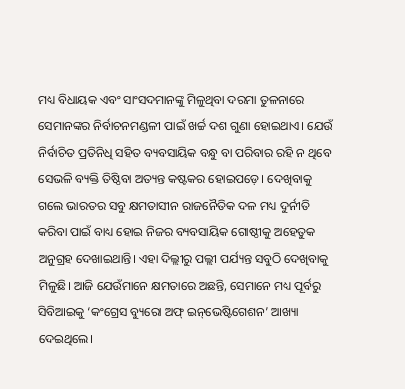ମଧ୍ୟ ବିଧାୟକ ଏବଂ ସାଂସଦମାନଙ୍କୁ ମିଳୁଥିବା ଦରମା ତୁଳନାରେ ସେମାନଙ୍କର ନିର୍ବାଚନମଣ୍ଡଳୀ ପାଇଁ ଖର୍ଚ୍ଚ ଦଶ ଗୁଣା ହୋଇଥାଏ। ଯେଉଁ ନିର୍ବାଚିତ ପ୍ରତିନିଧି ସହିତ ବ୍ୟବସାୟିକ ବନ୍ଧୁ ବା ପରିବାର ରହି ନ ଥିବେ ସେଭଳି ବ୍ୟକ୍ତି ତିଷ୍ଠିବା ଅତ୍ୟନ୍ତ କଷ୍ଟକର ହୋଇପଡ଼େ। ଦେଖିବାକୁ ଗଲେ ଭାରତର ସବୁ କ୍ଷମତାସୀନ ରାଜନୈତିକ ଦଳ ମଧ୍ୟ ଦୁର୍ନୀତି କରିବା ପାଇଁ ବାଧ୍ୟ ହୋଇ ନିଜର ବ୍ୟବସାୟିକ ଗୋଷ୍ଠୀକୁ ଅହେତୁକ ଅନୁଗ୍ରହ ଦେଖାଇଥାନ୍ତି। ଏହା ଦିଲ୍ଲୀରୁ ପଲ୍ଲୀ ପର୍ଯ୍ୟନ୍ତ ସବୁଠି ଦେଖିବାକୁ ମିଳୁଛି। ଆଜି ଯେଉଁମାନେ କ୍ଷମତାରେ ଅଛନ୍ତି, ସେମାନେ ମଧ୍ୟ ପୂର୍ବରୁ ସିବିଆଇକୁ ‘କଂଗ୍ରେସ ବ୍ୟୁରୋ ଅଫ୍‌ ଇନ୍‌ଭେଷ୍ଟିଗେଶନ’ ଆଖ୍ୟା ଦେଇଥିଲେ।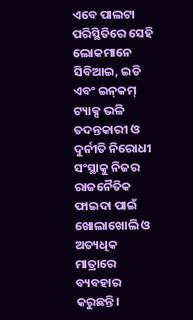ଏବେ ପାଲଟା ପରିସ୍ଥିତିରେ ସେହି ଲୋକମାନେ ସିବିଆଇ, ଇଡି ଏବଂ ଇନ୍‌କମ୍‌ ଟ୍ୟାକ୍ସ ଭଳି ତଦନ୍ତକାରୀ ଓ ଦୁର୍ନୀତି ନିରୋଧୀ ସଂସ୍ଥାକୁ ନିଜର ରାଜନୈତିକ ଫାଇଦା ପାଇଁ ଖୋଲାଖୋଲି ଓ ଅତ୍ୟଧିକ ମାତ୍ରାରେ ବ୍ୟବହାର କରୁଛନ୍ତି।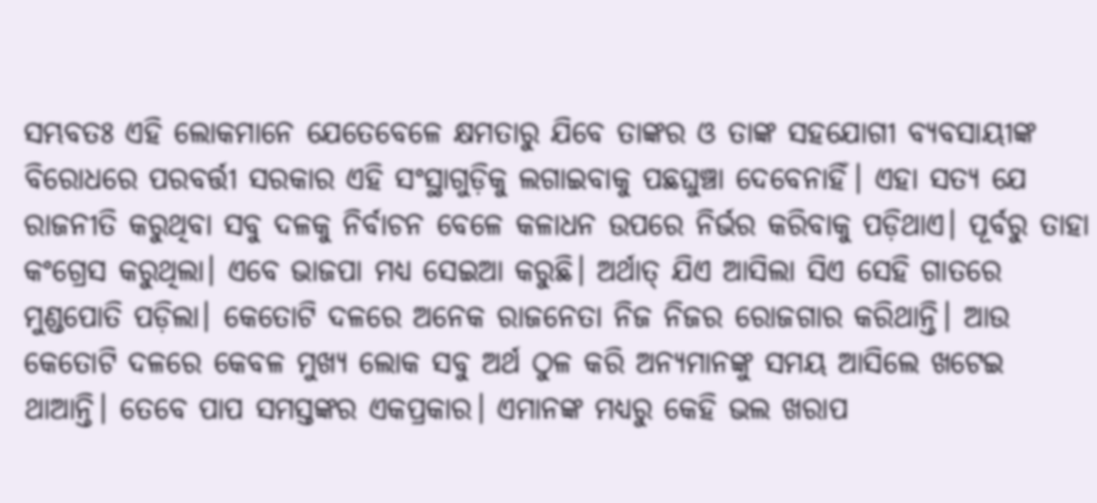ସମ୍ଭବତଃ ଏହି ଲୋକମାନେ ଯେତେବେଳେ କ୍ଷମତାରୁ ଯିବେ ତାଙ୍କର ଓ ତାଙ୍କ ସହଯୋଗୀ ବ୍ୟବସାୟୀଙ୍କ ବିରୋଧରେ ପରବର୍ତ୍ତୀ ସରକାର ଏହି ସଂସ୍ଥାଗୁଡ଼ିକୁ ଲଗାଇବାକୁ ପଛଘୁଞ୍ଚା ଦେବେନାହିଁ। ଏହା ସତ୍ୟ ଯେ ରାଜନୀତି କରୁଥିବା ସବୁ ଦଳକୁ ନିର୍ବାଚନ ବେଳେ କଳାଧନ ଉପରେ ନିର୍ଭର କରିବାକୁ ପଡ଼ିଥାଏ। ପୂର୍ବରୁ ତାହା କଂଗ୍ରେସ କରୁଥିଲା। ଏବେ ଭାଜପା ମଧ୍ୟ ସେଇଆ କରୁଛି। ଅର୍ଥାତ୍‌ ଯିଏ ଆସିଲା ସିଏ ସେହି ଗାତରେ ମୁଣ୍ଡପୋତି ପଡ଼ିଲା। କେତୋଟି ଦଳରେ ଅନେକ ରାଜନେତା ନିଜ ନିଜର ରୋଜଗାର କରିଥାନ୍ତି। ଆଉ କେତୋଟି ଦଳରେ କେବଳ ମୁଖ୍ୟ ଲୋକ ସବୁ ଅର୍ଥ ଠୁଳ କରି ଅନ୍ୟମାନଙ୍କୁ ସମୟ ଆସିଲେ ଖଟେଇ ଥାଆନ୍ତି। ତେବେ ପାପ ସମସ୍ତଙ୍କର ଏକପ୍ରକାର। ଏମାନଙ୍କ ମଧ୍ୟରୁ କେହି ଭଲ ଖରାପ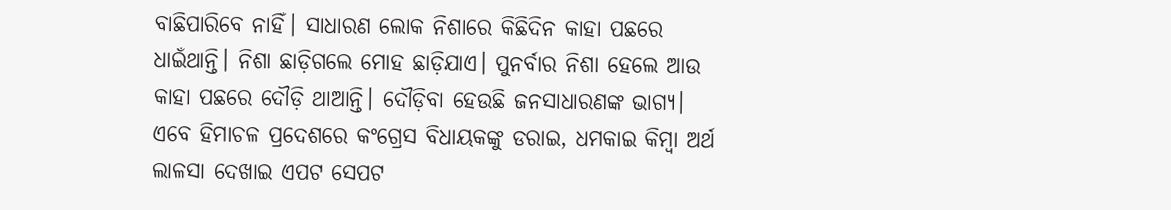ବାଛିପାରିବେ ନାହିଁ। ସାଧାରଣ ଲୋକ ନିଶାରେ କିଛିଦିନ କାହା ପଛରେ ଧାଇଁଥାନ୍ତି। ନିଶା ଛାଡ଼ିଗଲେ ମୋହ ଛାଡ଼ିଯାଏ। ପୁନର୍ବାର ନିଶା ହେଲେ ଆଉ କାହା ପଛରେ ଦୌଡ଼ି ଥାଆନ୍ତି। ଦୌଡ଼ିବା ହେଉଛି ଜନସାଧାରଣଙ୍କ ଭାଗ୍ୟ।
ଏବେ ହିମାଚଳ ପ୍ରଦେଶରେ କଂଗ୍ରେସ ବିଧାୟକଙ୍କୁ ଡରାଇ, ଧମକାଇ କିମ୍ବା ଅର୍ଥ ଲାଳସା ଦେଖାଇ ଏପଟ ସେପଟ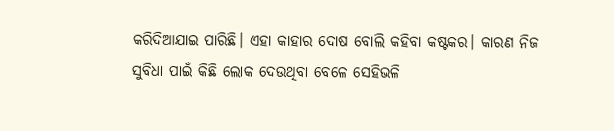କରିଦିଆଯାଇ ପାରିଛି। ଏହା କାହାର ଦୋଷ ବୋଲି କହିବା କଷ୍ଟକର। କାରଣ ନିଜ ସୁବିଧା ପାଇଁ କିଛି ଲୋକ ଦେଉଥିବା ବେଳେ ସେହିଭଳି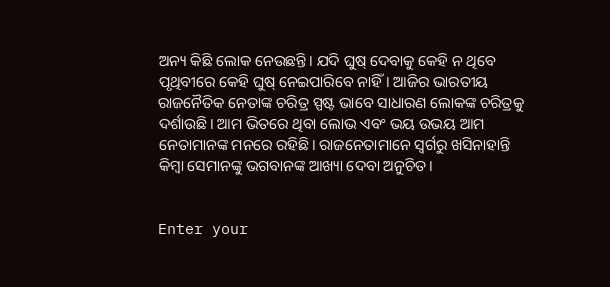ଅନ୍ୟ କିଛି ଲୋକ ନେଉଛନ୍ତି। ଯଦି ଘୁଷ୍‌ ଦେବାକୁ କେହି ନ ଥିବେ ପୃଥିବୀରେ କେହି ଘୁଷ୍‌ ନେଇପାରିବେ ନାହିଁ। ଆଜିର ଭାରତୀୟ ରାଜନୈତିକ ନେତାଙ୍କ ଚରିତ୍ର ସ୍ପଷ୍ଟ ଭାବେ ସାଧାରଣ ଲୋକଙ୍କ ଚରିତ୍ରକୁ ଦର୍ଶାଉଛି। ଆମ ଭିତରେ ଥିବା ଲୋଭ ଏବଂ ଭୟ ଉଭୟ ଆମ ନେତାମାନଙ୍କ ମନରେ ରହିଛି। ରାଜନେତାମାନେ ସ୍ବର୍ଗରୁ ଖସିନାହାନ୍ତି କିମ୍ବା ସେମାନଙ୍କୁ ଭଗବାନଙ୍କ ଆଖ୍ୟା ଦେବା ଅନୁଚିତ।


Enter your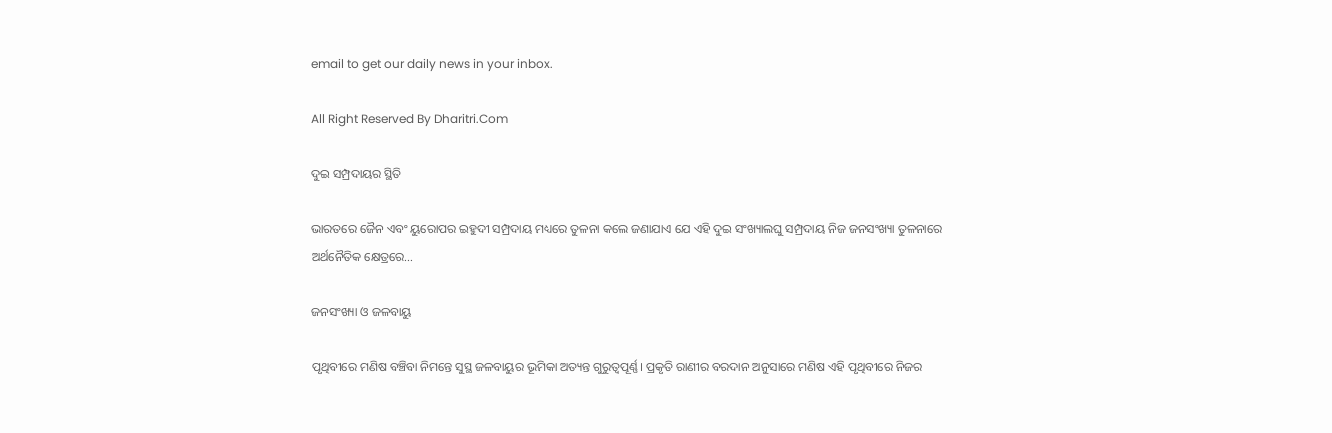email to get our daily news in your inbox.

All Right Reserved By Dharitri.Com

ଦୁଇ ସମ୍ପ୍ରଦାୟର ସ୍ଥିତି

ଭାରତରେ ଜୈନ ଏବଂ ୟୁରୋପର ଇହୁଦୀ ସମ୍ପ୍ରଦାୟ ମଧ୍ୟରେ ତୁଳନା କଲେ ଜଣାଯାଏ ଯେ ଏହି ଦୁଇ ସଂଖ୍ୟାଲଘୁ ସମ୍ପ୍ରଦାୟ ନିଜ ଜନସଂଖ୍ୟା ତୁଳନାରେ ଅର୍ଥନୈତିକ କ୍ଷେତ୍ରରେ…

ଜନସଂଖ୍ୟା ଓ ଜଳବାୟୁ

ପୃଥିବୀରେ ମଣିଷ ବଞ୍ଚିବା ନିମନ୍ତେ ସୁସ୍ଥ ଜଳବାୟୁର ଭୂମିକା ଅତ୍ୟନ୍ତ ଗୁରୁତ୍ୱପୂର୍ଣ୍ଣ। ପ୍ରକୃତି ରାଣୀର ବରଦାନ ଅନୁସାରେ ମଣିଷ ଏହି ପୃଥିବୀରେ ନିଜର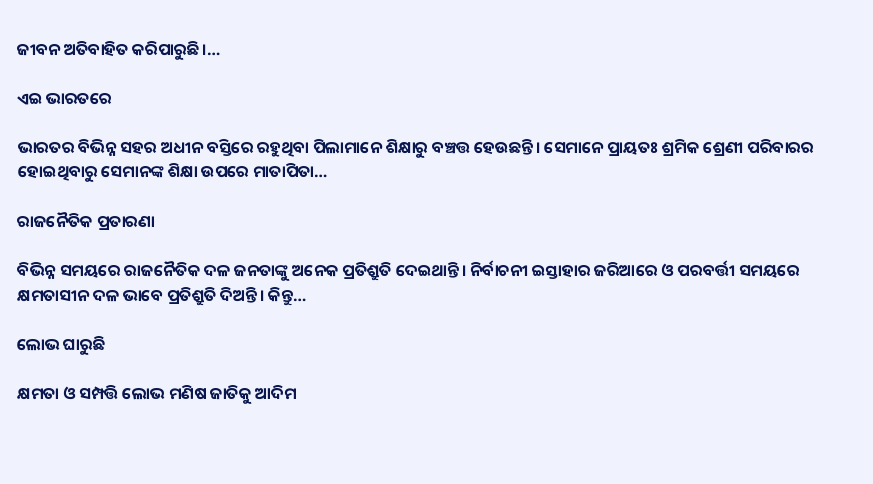ଜୀବନ ଅତିବାହିତ କରିପାରୁଛି।…

ଏଇ ଭାରତରେ

ଭାରତର ବିଭିନ୍ନ ସହର ଅଧୀନ ବସ୍ତିରେ ରହୁଥିବା ପିଲାମାନେ ଶିକ୍ଷାରୁ ବଞ୍ଚତ୍ତ ହେଉଛନ୍ତି। ସେମାନେ ପ୍ରାୟତଃ ଶ୍ରମିକ ଶ୍ରେଣୀ ପରିବାରର ହୋଇଥିବାରୁ ସେମାନଙ୍କ ଶିକ୍ଷା ଉପରେ ମାତାପିତା…

ରାଜନୈତିକ ପ୍ରତାରଣା

ବିଭିନ୍ନ ସମୟରେ ରାଜନୈତିକ ଦଳ ଜନତାଙ୍କୁ ଅନେକ ପ୍ରତିଶ୍ରୁତି ଦେଇଥାନ୍ତି। ନିର୍ବାଚନୀ ଇସ୍ତାହାର ଜରିଆରେ ଓ ପରବର୍ତ୍ତୀ ସମୟରେ କ୍ଷମତାସୀନ ଦଳ ଭାବେ ପ୍ରତିଶ୍ରୁତି ଦିଅନ୍ତି। କିନ୍ତୁ…

ଲୋଭ ଘାରୁଛି

କ୍ଷମତା ଓ ସମ୍ପତ୍ତି ଲୋଭ ମଣିଷ ଜାତିକୁ ଆଦିମ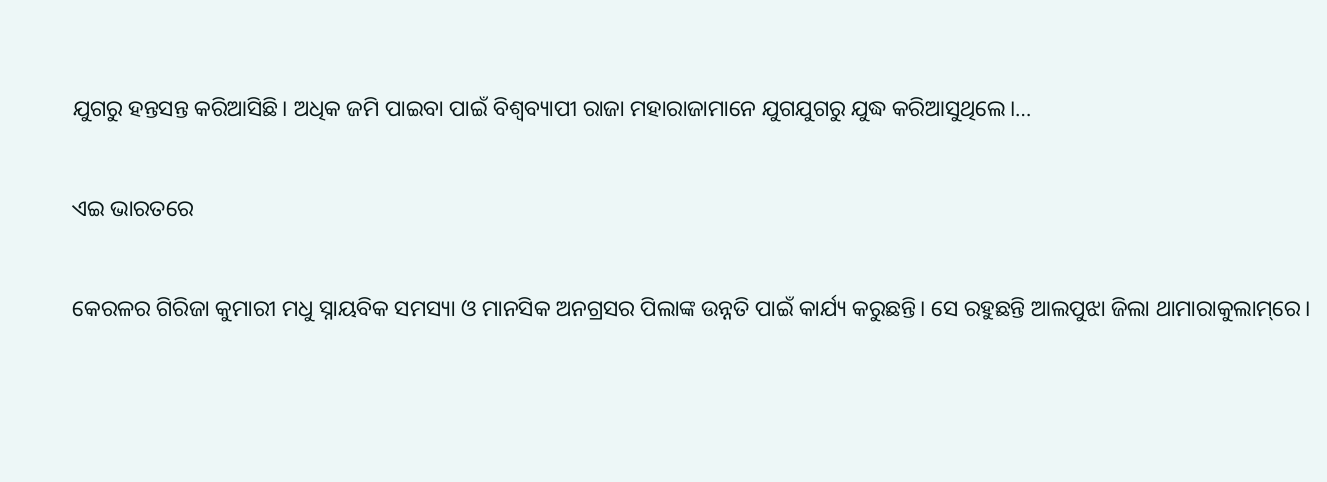ଯୁଗରୁ ହନ୍ତସନ୍ତ କରିଆସିଛି। ଅଧିକ ଜମି ପାଇବା ପାଇଁ ବିଶ୍ୱବ୍ୟାପୀ ରାଜା ମହାରାଜାମାନେ ଯୁଗଯୁଗରୁ ଯୁଦ୍ଧ କରିଆସୁଥିଲେ।…

ଏଇ ଭାରତରେ

କେରଳର ଗିରିଜା କୁମାରୀ ମଧୁ ସ୍ନାୟବିକ ସମସ୍ୟା ଓ ମାନସିକ ଅନଗ୍ରସର ପିଲାଙ୍କ ଉନ୍ନତି ପାଇଁ କାର୍ଯ୍ୟ କରୁଛନ୍ତି। ସେ ରହୁଛନ୍ତି ଆଲପୁଝା ଜିଲା ଥାମାରାକୁଲାମ୍‌ରେ।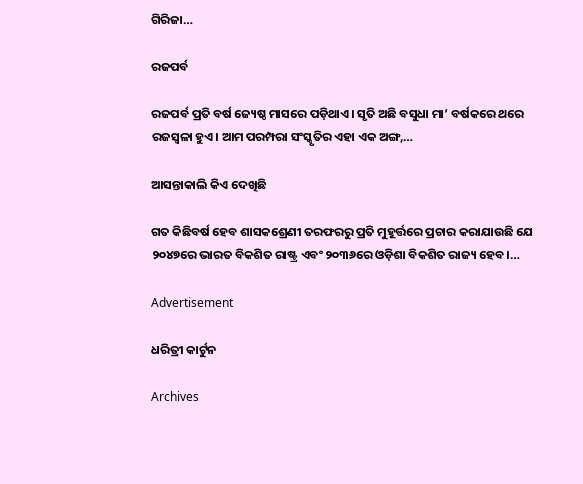ଗିରିଜା…

ରଜପର୍ବ

ରଜପର୍ବ ପ୍ରତି ବର୍ଷ ଜ୍ୟେଷ୍ଠ ମାସରେ ପଡ଼ିଥାଏ। ସୃତି ଅଛି ବସୁଧା ମା’ ବର୍ଷକରେ ଥରେ ରଜସ୍ବଳା ହୁଏ। ଆମ ପରମ୍ପରା ସଂସ୍କୃତିର ଏହା ଏକ ଅଙ୍ଗ,…

ଆସନ୍ତାକାଲି କିଏ ଦେଖିଛି

ଗତ କିଛିବର୍ଷ ହେବ ଶାସକଶ୍ରେଣୀ ତରଫରରୁ ପ୍ରତି ମୁହୂର୍ତ୍ତରେ ପ୍ରଚାର କରାଯାଉଛି ଯେ ୨୦୪୭ରେ ଭାରତ ବିକଶିତ ରାଷ୍ଟ୍ର ଏବଂ ୨୦୩୬ରେ ଓଡ଼ିଶା ବିକଶିତ ରାଜ୍ୟ ହେବ।…

Advertisement

ଧରିତ୍ରୀ କାର୍ଟୁନ

Archives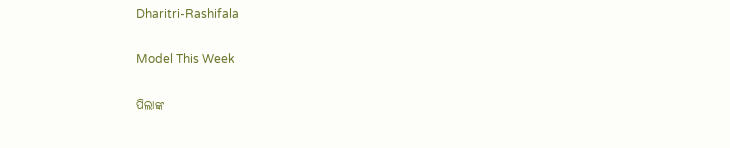Dharitri-Rashifala

Model This Week

ପିଲାଙ୍କ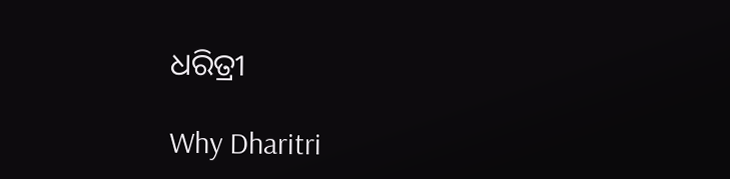ଧରିତ୍ରୀ

Why Dharitri